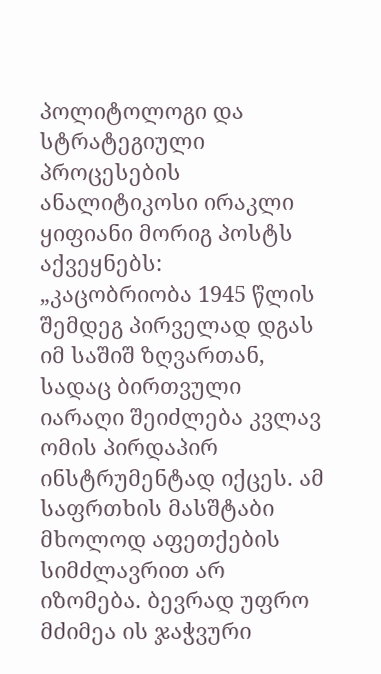პოლიტოლოგი და სტრატეგიული პროცესების ანალიტიკოსი ირაკლი ყიფიანი მორიგ პოსტს აქვეყნებს:
„კაცობრიობა 1945 წლის შემდეგ პირველად დგას იმ საშიშ ზღვართან, სადაც ბირთვული იარაღი შეიძლება კვლავ ომის პირდაპირ ინსტრუმენტად იქცეს. ამ საფრთხის მასშტაბი მხოლოდ აფეთქების სიმძლავრით არ იზომება. ბევრად უფრო მძიმეა ის ჯაჭვური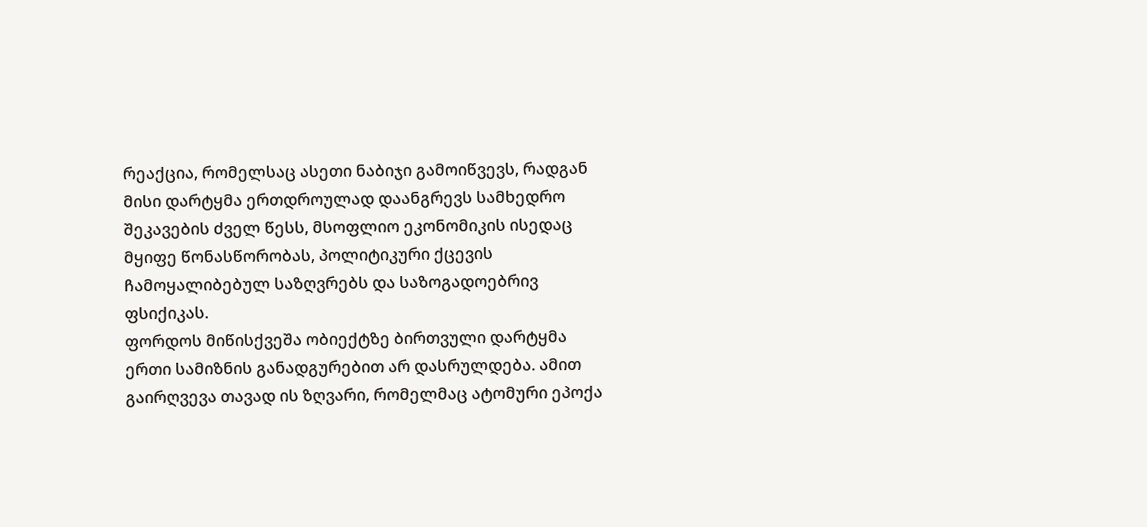რეაქცია, რომელსაც ასეთი ნაბიჯი გამოიწვევს, რადგან მისი დარტყმა ერთდროულად დაანგრევს სამხედრო შეკავების ძველ წესს, მსოფლიო ეკონომიკის ისედაც მყიფე წონასწორობას, პოლიტიკური ქცევის ჩამოყალიბებულ საზღვრებს და საზოგადოებრივ ფსიქიკას.
ფორდოს მიწისქვეშა ობიექტზე ბირთვული დარტყმა ერთი სამიზნის განადგურებით არ დასრულდება. ამით გაირღვევა თავად ის ზღვარი, რომელმაც ატომური ეპოქა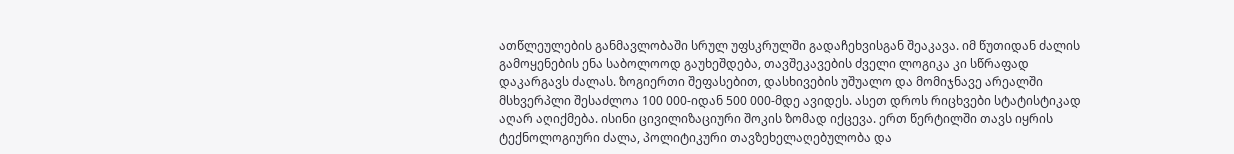ათწლეულების განმავლობაში სრულ უფსკრულში გადაჩეხვისგან შეაკავა. იმ წუთიდან ძალის გამოყენების ენა საბოლოოდ გაუხეშდება, თავშეკავების ძველი ლოგიკა კი სწრაფად დაკარგავს ძალას. ზოგიერთი შეფასებით, დასხივების უშუალო და მომიჯნავე არეალში მსხვერპლი შესაძლოა 100 000-იდან 500 000-მდე ავიდეს. ასეთ დროს რიცხვები სტატისტიკად აღარ აღიქმება. ისინი ცივილიზაციური შოკის ზომად იქცევა. ერთ წერტილში თავს იყრის ტექნოლოგიური ძალა, პოლიტიკური თავზეხელაღებულობა და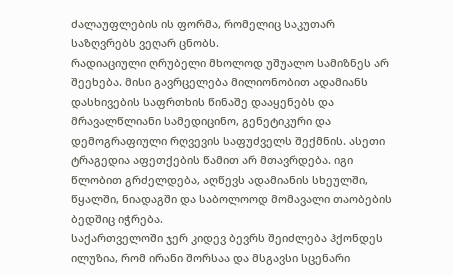ძალაუფლების ის ფორმა, რომელიც საკუთარ საზღვრებს ვეღარ ცნობს.
რადიაციული ღრუბელი მხოლოდ უშუალო სამიზნეს არ შეეხება. მისი გავრცელება მილიონობით ადამიანს დასხივების საფრთხის წინაშე დააყენებს და მრავალწლიანი სამედიცინო, გენეტიკური და დემოგრაფიული რღვევის საფუძველს შექმნის. ასეთი ტრაგედია აფეთქების წამით არ მთავრდება. იგი წლობით გრძელდება, აღწევს ადამიანის სხეულში, წყალში, ნიადაგში და საბოლოოდ მომავალი თაობების ბედშიც იჭრება.
საქართველოში ჯერ კიდევ ბევრს შეიძლება ჰქონდეს ილუზია, რომ ირანი შორსაა და მსგავსი სცენარი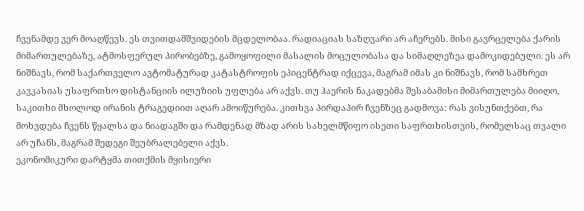ჩვენამდე ვერ მოაღწევს. ეს თვითდამშვიდების მცდელობაა. რადიაციას საზღვარი არ აჩერებს. მისი გავრცელება ქარის მიმართულებაზე, ატმოსფერულ პირობებზე, გამოყოფილი მასალის მოცულობასა და სიმაღლეზეა დამოკიდებული. ეს არ ნიშნავს, რომ საქართველო ავტომატურად კატასტროფის ეპიცენტრად იქცევა, მაგრამ იმას კი ნიშნავს, რომ სამხრეთ კავკასიას უსაფრთხო დისტანციის ილუზიის უფლება არ აქვს. თუ ჰაერის ნაკადებმა შესაბამისი მიმართულება მიიღო, საკითხი მხოლოდ ირანის ტრაგედიით აღარ ამოიწურება. კითხვა პირდაპირ ჩვენზეც გადმოვა: რას ვისუნთქებთ, რა მოხვდება ჩვენს წყალსა და ნიადაგში და რამდენად მზად არის სახელმწიფო ისეთი საფრთხისთვის, რომელსაც თვალი არ უჩანს, მაგრამ შედეგი შეუბრალებელი აქვს.
ეკონომიკური დარტყმა თითქმის მყისიერი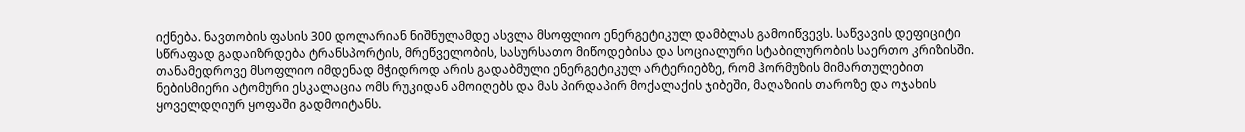იქნება. ნავთობის ფასის 300 დოლარიან ნიშნულამდე ასვლა მსოფლიო ენერგეტიკულ დამბლას გამოიწვევს. საწვავის დეფიციტი სწრაფად გადაიზრდება ტრანსპორტის, მრეწველობის, სასურსათო მიწოდებისა და სოციალური სტაბილურობის საერთო კრიზისში. თანამედროვე მსოფლიო იმდენად მჭიდროდ არის გადაბმული ენერგეტიკულ არტერიებზე, რომ ჰორმუზის მიმართულებით ნებისმიერი ატომური ესკალაცია ომს რუკიდან ამოიღებს და მას პირდაპირ მოქალაქის ჯიბეში, მაღაზიის თაროზე და ოჯახის ყოველდღიურ ყოფაში გადმოიტანს.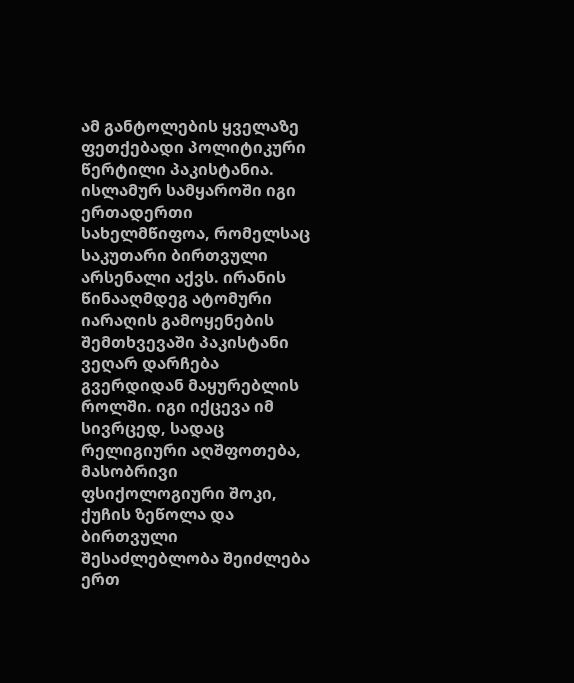ამ განტოლების ყველაზე ფეთქებადი პოლიტიკური წერტილი პაკისტანია. ისლამურ სამყაროში იგი ერთადერთი სახელმწიფოა, რომელსაც საკუთარი ბირთვული არსენალი აქვს. ირანის წინააღმდეგ ატომური იარაღის გამოყენების შემთხვევაში პაკისტანი ვეღარ დარჩება გვერდიდან მაყურებლის როლში. იგი იქცევა იმ სივრცედ, სადაც რელიგიური აღშფოთება, მასობრივი ფსიქოლოგიური შოკი, ქუჩის ზეწოლა და ბირთვული შესაძლებლობა შეიძლება ერთ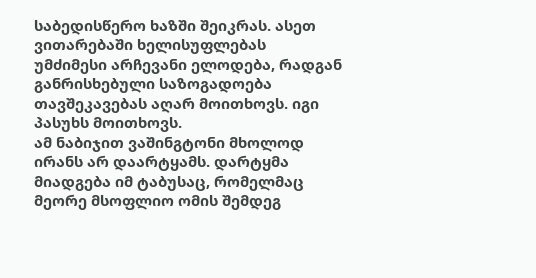საბედისწერო ხაზში შეიკრას. ასეთ ვითარებაში ხელისუფლებას უმძიმესი არჩევანი ელოდება, რადგან განრისხებული საზოგადოება თავშეკავებას აღარ მოითხოვს. იგი პასუხს მოითხოვს.
ამ ნაბიჯით ვაშინგტონი მხოლოდ ირანს არ დაარტყამს. დარტყმა მიადგება იმ ტაბუსაც, რომელმაც მეორე მსოფლიო ომის შემდეგ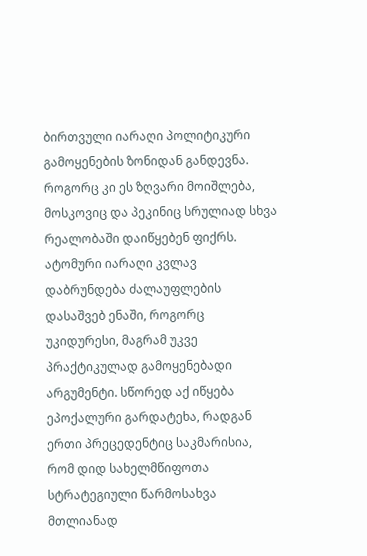ბირთვული იარაღი პოლიტიკური გამოყენების ზონიდან განდევნა. როგორც კი ეს ზღვარი მოიშლება, მოსკოვიც და პეკინიც სრულიად სხვა რეალობაში დაიწყებენ ფიქრს. ატომური იარაღი კვლავ დაბრუნდება ძალაუფლების დასაშვებ ენაში, როგორც უკიდურესი, მაგრამ უკვე პრაქტიკულად გამოყენებადი არგუმენტი. სწორედ აქ იწყება ეპოქალური გარდატეხა, რადგან ერთი პრეცედენტიც საკმარისია, რომ დიდ სახელმწიფოთა სტრატეგიული წარმოსახვა მთლიანად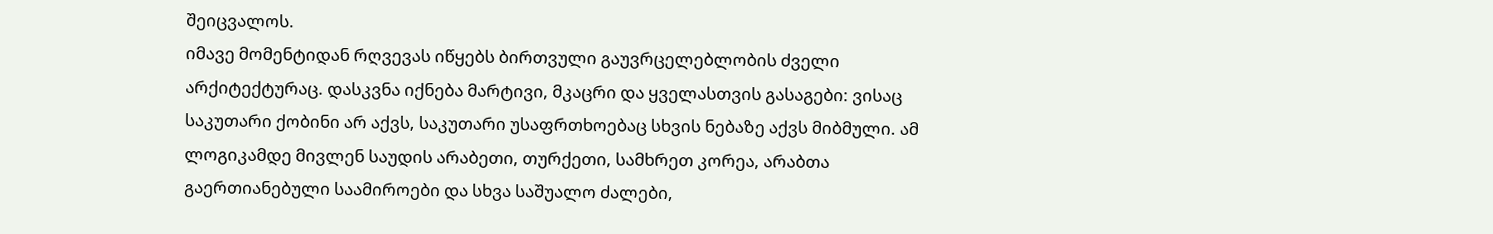შეიცვალოს.
იმავე მომენტიდან რღვევას იწყებს ბირთვული გაუვრცელებლობის ძველი არქიტექტურაც. დასკვნა იქნება მარტივი, მკაცრი და ყველასთვის გასაგები: ვისაც საკუთარი ქობინი არ აქვს, საკუთარი უსაფრთხოებაც სხვის ნებაზე აქვს მიბმული. ამ ლოგიკამდე მივლენ საუდის არაბეთი, თურქეთი, სამხრეთ კორეა, არაბთა გაერთიანებული საამიროები და სხვა საშუალო ძალები,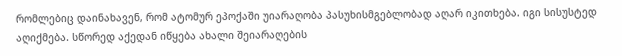რომლებიც დაინახავენ, რომ ატომურ ეპოქაში უიარაღობა პასუხისმგებლობად აღარ იკითხება. იგი სისუსტედ აღიქმება. სწორედ აქედან იწყება ახალი შეიარაღების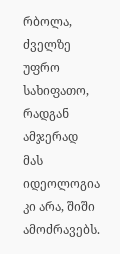რბოლა, ძველზე უფრო სახიფათო, რადგან ამჯერად მას იდეოლოგია კი არა, შიში ამოძრავებს.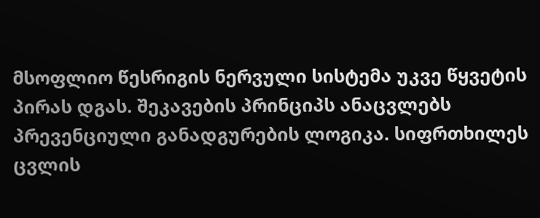მსოფლიო წესრიგის ნერვული სისტემა უკვე წყვეტის პირას დგას. შეკავების პრინციპს ანაცვლებს პრევენციული განადგურების ლოგიკა. სიფრთხილეს ცვლის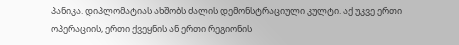პანიკა. დიპლომატიას ახშობს ძალის დემონსტრაციული კულტი. აქ უკვე ერთი ოპერაციის, ერთი ქვეყნის ან ერთი რეგიონის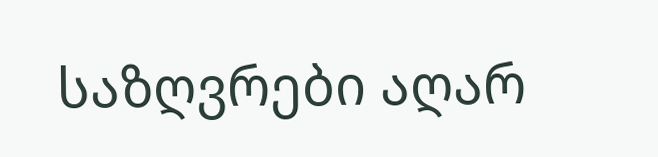საზღვრები აღარ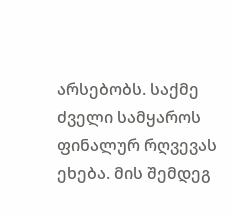არსებობს. საქმე ძველი სამყაროს ფინალურ რღვევას ეხება. მის შემდეგ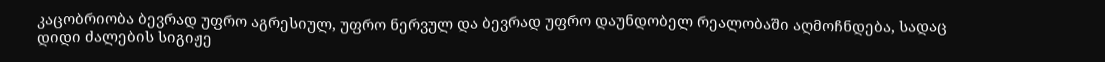კაცობრიობა ბევრად უფრო აგრესიულ, უფრო ნერვულ და ბევრად უფრო დაუნდობელ რეალობაში აღმოჩნდება, სადაც დიდი ძალების სიგიჟე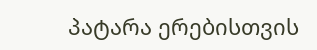პატარა ერებისთვის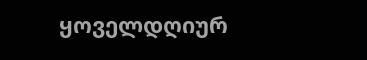ყოველდღიურ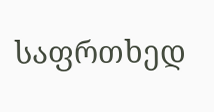საფრთხედ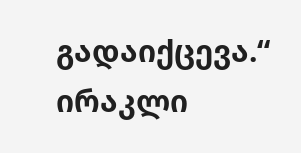გადაიქცევა.“
ირაკლი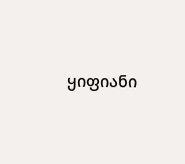ყიფიანი